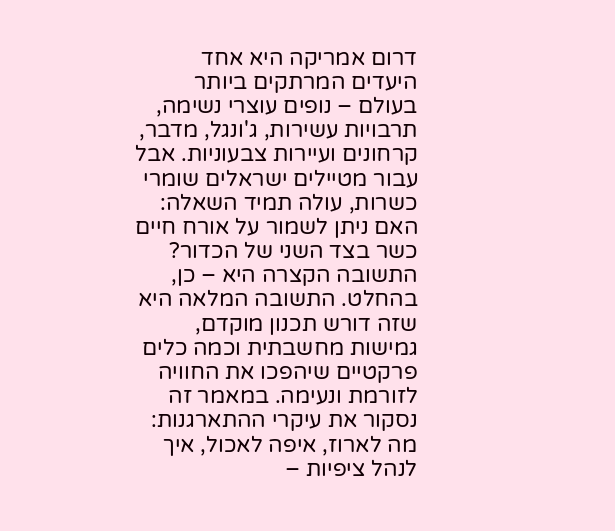דרום אמריקה היא אחד היעדים המרתקים ביותר בעולם – נופים עוצרי נשימה, תרבויות עשירות, ג'ונגל, מדבר, קרחונים ועיירות צבעוניות. אבל עבור מטיילים ישראלים שומרי כשרות, עולה תמיד השאלה: האם ניתן לשמור על אורח חיים כשר בצד השני של הכדור? התשובה הקצרה היא – כן, בהחלט. התשובה המלאה היא שזה דורש תכנון מוקדם, גמישות מחשבתית וכמה כלים פרקטיים שיהפכו את החוויה לזורמת ונעימה. במאמר זה נסקור את עיקרי ההתארגנות: מה לארוז, איפה לאכול, איך לנהל ציפיות –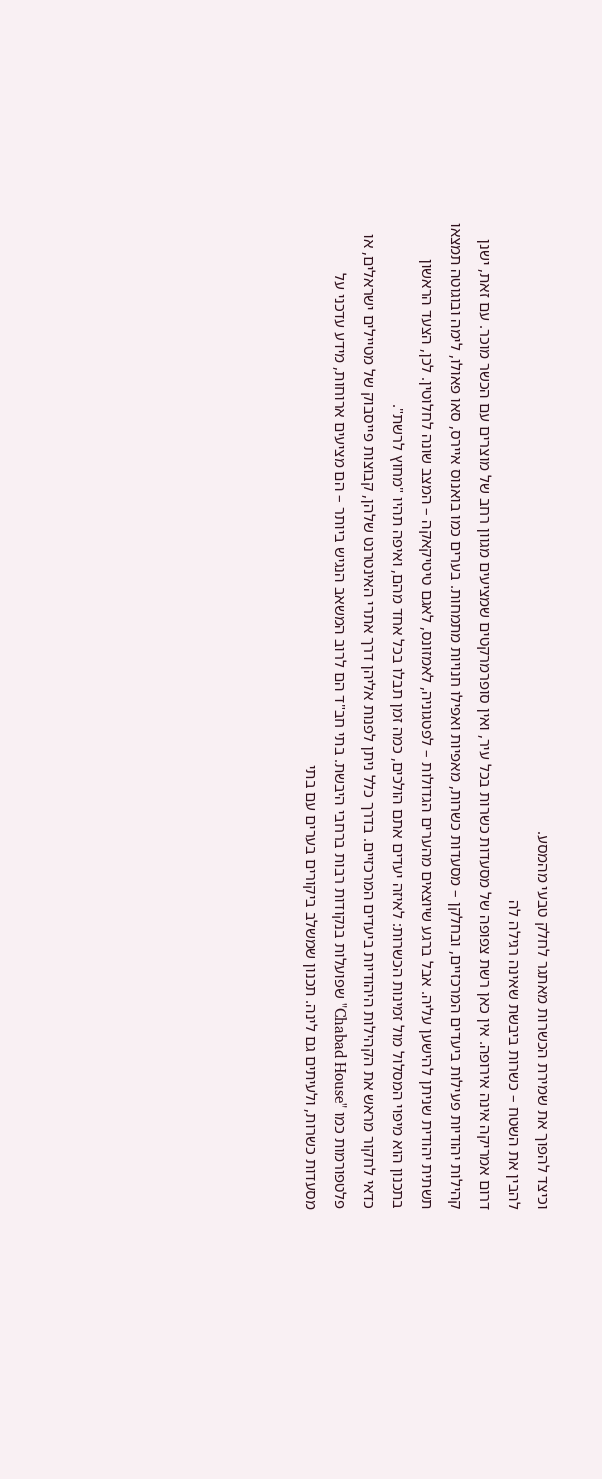וכיצד להפוך את שמירת הכשרות מאתגר לחלק טבעי מהמסע.
להבין את השטח – כשרות ביבשת שאינה רגילה לה
דרום אמריקה אינה אירופה. אין כאן רשת צפופה של מסעדות כשרות בכל עיר, ואין סופרמרקטים שמציעים מגוון רחב של מוצרים עם הכשר מוכר. עם זאת, ישנן קהילות יהודיות פעילות ביעדים המרכזיים, ובחלקן – מסעדות כשרות, מאפיות ואפילו חנויות מתמחות. בערים כמו בואנוס איירס, סאו פאולו, לימה ובוגוטה תמצאו תשתית יהודית שניתן להישען עליה. אבל ברגע שיוצאים מהערים הגדולות – לפטגוניה, לאמזונס, לאגם טיטיקאקה – המצב שונה לחלוטין. לכן, הצעד הראשון בתכנון הוא מיפוי המסלול מול זמינות הכשרות: לאיזה יעדים אתם הולכים, כמה זמן תבלו בכל אחד מהם, ואיפה תהיו "מחוץ לרשת".
כדאי לחקור מראש את הקהילות היהודיות ביעדים המרכזיים. בדרך כלל ניתן לפנות אליהן דרך אתרי האינטרנט שלהן, קבוצות פייסבוק של מטיילים ישראלים, או פלטפורמות כמו "Chabad House" שפועלות בנקודות רבות ברחבי היבשת. בתי חב"ד הם לרוב המשאב הנגיש ביותר – הם מציעים ארוחות, מידע עדכני על מסעדות כשרות, ולעיתים גם לינה. תכנון שמשלב ביקורים בערים עם בתי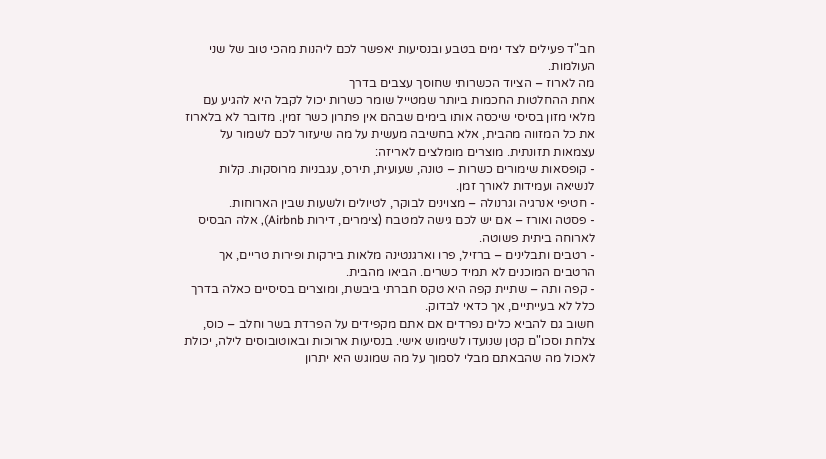חב"ד פעילים לצד ימים בטבע ובנסיעות יאפשר לכם ליהנות מהכי טוב של שני העולמות.
מה לארוז – הציוד הכשרותי שחוסך עצבים בדרך
אחת ההחלטות החכמות ביותר שמטייל שומר כשרות יכול לקבל היא להגיע עם מלאי מזון בסיסי שיכסה אותו בימים שבהם אין פתרון כשר זמין. מדובר לא בלארוז את כל המזווה מהבית, אלא בחשיבה מעשית על מה שיעזור לכם לשמור על עצמאות תזונתית. מוצרים מומלצים לאריזה:
- קופסאות שימורים כשרות – טונה, שעועית, תירס, עגבניות מרוסקות. קלות לנשיאה ועמידות לאורך זמן.
- חטיפי אנרגיה וגרנולה – מצוינים לבוקר, לטיולים ולשעות שבין הארוחות.
- פסטה ואורז – אם יש לכם גישה למטבח (צימרים, דירות Airbnb), אלה הבסיס לארוחה ביתית פשוטה.
- רטבים ותבלינים – ברזיל, פרו וארגנטינה מלאות בירקות ופירות טריים, אך הרטבים המוכנים לא תמיד כשרים. הביאו מהבית.
- קפה ותה – שתיית קפה היא טקס חברתי ביבשת, ומוצרים בסיסיים כאלה בדרך כלל לא בעייתיים, אך כדאי לבדוק.
חשוב גם להביא כלים נפרדים אם אתם מקפידים על הפרדת בשר וחלב – כוס, צלחת וסכו"ם קטן שנועדו לשימוש אישי. בנסיעות ארוכות ובאוטובוסים לילה, יכולת לאכול מה שהבאתם מבלי לסמוך על מה שמוגש היא יתרון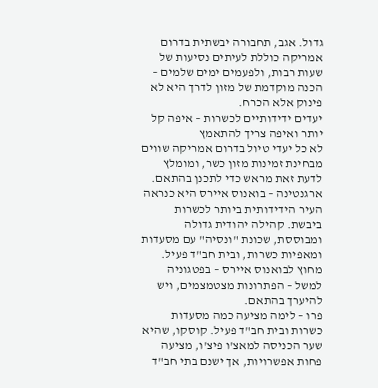גדול. אגב, תחבורה יבשתית בדרום אמריקה כוללת לעיתים נסיעות של שעות רבות, ולפעמים ימים שלמים – הכנה מוקדמת של מזון לדרך היא לא פינוק אלא הכרח.
יעדים ידידותיים לכשרות – איפה קל יותר ואיפה צריך להתאמץ
לא כל יעדי טיול בדרום אמריקה שווים מבחינת זמינות מזון כשר, ומומלץ לדעת זאת מראש כדי לתכנן בהתאם.
ארגנטינה – בואנוס איירס היא כנראה העיר הידידותית ביותר לכשרות ביבשת. קהילה יהודית גדולה ומבוססת, שכונת "ונסיה" עם מסעדות ומאפיות כשרות, ובית חב"ד פעיל. מחוץ לבואנוס איירס – בפטגוניה למשל – הפתרונות מצטמצמים, ויש להיערך בהתאם.
פרו – לימה מציעה כמה מסעדות כשרות ובית חב"ד פעיל. קוסקו, שהיא שער הכניסה למאצ'ו פיצ'ו, מציעה פחות אפשרויות, אך ישנם בתי חב"ד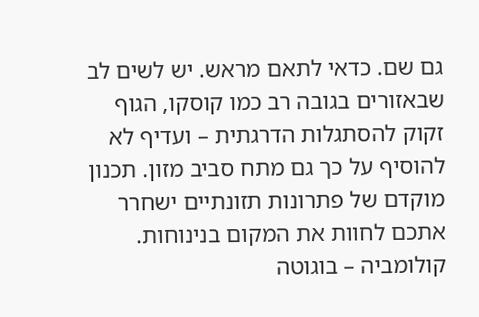גם שם. כדאי לתאם מראש. יש לשים לב שבאזורים בגובה רב כמו קוסקו, הגוף זקוק להסתגלות הדרגתית – ועדיף לא להוסיף על כך גם מתח סביב מזון. תכנון מוקדם של פתרונות תזונתיים ישחרר אתכם לחוות את המקום בנינוחות.
קולומביה – בוגוטה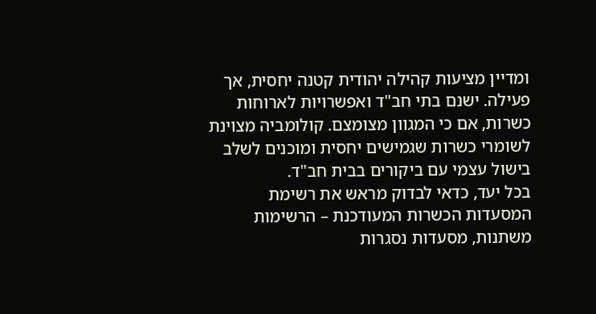ומדיין מציעות קהילה יהודית קטנה יחסית, אך פעילה. ישנם בתי חב"ד ואפשרויות לארוחות כשרות, אם כי המגוון מצומצם. קולומביה מצוינת לשומרי כשרות שגמישים יחסית ומוכנים לשלב בישול עצמי עם ביקורים בבית חב"ד.
בכל יעד, כדאי לבדוק מראש את רשימת המסעדות הכשרות המעודכנת – הרשימות משתנות, מסעדות נסגרות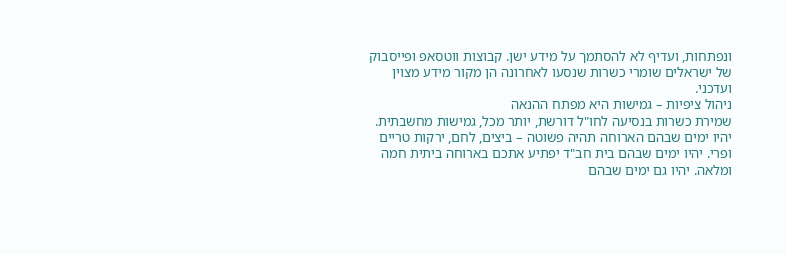ונפתחות, ועדיף לא להסתמך על מידע ישן. קבוצות ווטסאפ ופייסבוק של ישראלים שומרי כשרות שנסעו לאחרונה הן מקור מידע מצוין ועדכני.
ניהול ציפיות – גמישות היא מפתח ההנאה
שמירת כשרות בנסיעה לחו"ל דורשת, יותר מכל, גמישות מחשבתית. יהיו ימים שבהם הארוחה תהיה פשוטה – ביצים, לחם, ירקות טריים ופרי. יהיו ימים שבהם בית חב"ד יפתיע אתכם בארוחה ביתית חמה ומלאה. יהיו גם ימים שבהם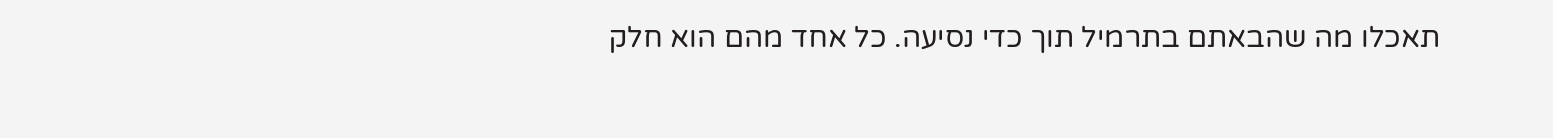תאכלו מה שהבאתם בתרמיל תוך כדי נסיעה. כל אחד מהם הוא חלק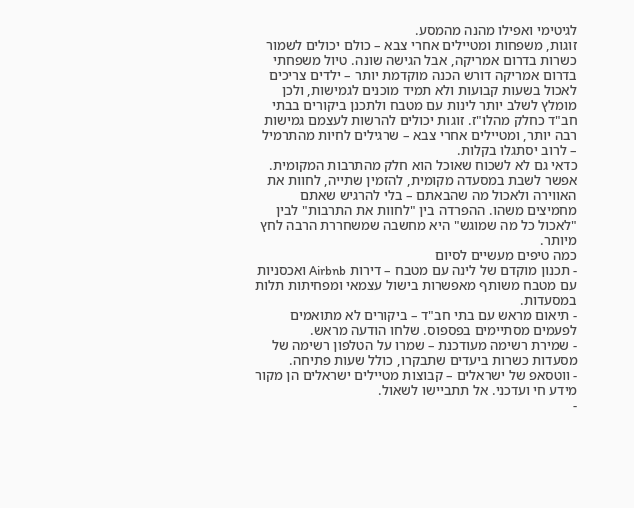לגיטימי ואפילו מהנה מהמסע.
זוגות, משפחות ומטיילים אחרי צבא – כולם יכולים לשמור כשרות בדרום אמריקה, אבל הגישה שונה. טיול משפחתי בדרום אמריקה דורש הכנה מוקדמת יותר – ילדים צריכים לאכול בשעות קבועות ולא תמיד מוכנים לגמישות, ולכן מומלץ לשלב יותר לינות עם מטבח ולתכנן ביקורים בבתי חב"ד כחלק מהלו"ז. זוגות יכולים להרשות לעצמם גמישות רבה יותר, ומטיילים אחרי צבא – שרגילים לחיות מהתרמיל – לרוב יסתגלו בקלות.
כדאי גם לא לשכוח שאוכל הוא חלק מהתרבות המקומית. אפשר לשבת במסעדה מקומית, להזמין שתייה, לחוות את האווירה ולאכול מה שהבאתם – בלי להרגיש שאתם מחמיצים משהו. ההפרדה בין "לחוות את התרבות" לבין "לאכול כל מה שמוגש" היא מחשבה שמשחררת הרבה לחץ מיותר.
כמה טיפים מעשיים לסיום
- תכנון מוקדם של לינה עם מטבח – דירות Airbnb ואכסניות עם מטבח משותף מאפשרות בישול עצמאי ומפחיתות תלות במסעדות.
- תיאום מראש עם בתי חב"ד – ביקורים לא מתואמים לפעמים מסתיימים בפספוס. שלחו הודעה מראש.
- שמירת רשימה מעודכנת – שמרו על הטלפון רשימה של מסעדות כשרות ביעדים שתבקרו, כולל שעות פתיחה.
- ווטסאפ של ישראלים – קבוצות מטיילים ישראלים הן מקור מידע חי ועדכני. אל תתביישו לשאול.
-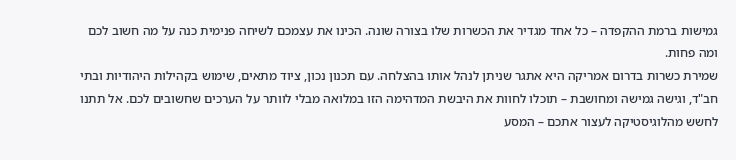גמישות ברמת ההקפדה – כל אחד מגדיר את הכשרות שלו בצורה שונה. הכינו את עצמכם לשיחה פנימית כנה על מה חשוב לכם ומה פחות.
שמירת כשרות בדרום אמריקה היא אתגר שניתן לנהל אותו בהצלחה. עם תכנון נכון, ציוד מתאים, שימוש בקהילות היהודיות ובתי חב"ד, וגישה גמישה ומחושבת – תוכלו לחוות את היבשת המדהימה הזו במלואה מבלי לוותר על הערכים שחשובים לכם. אל תתנו לחשש מהלוגיסטיקה לעצור אתכם – המסע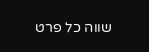שווה כל פרט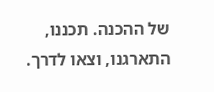של ההכנה. תכננו, התארגנו, וצאו לדרך.